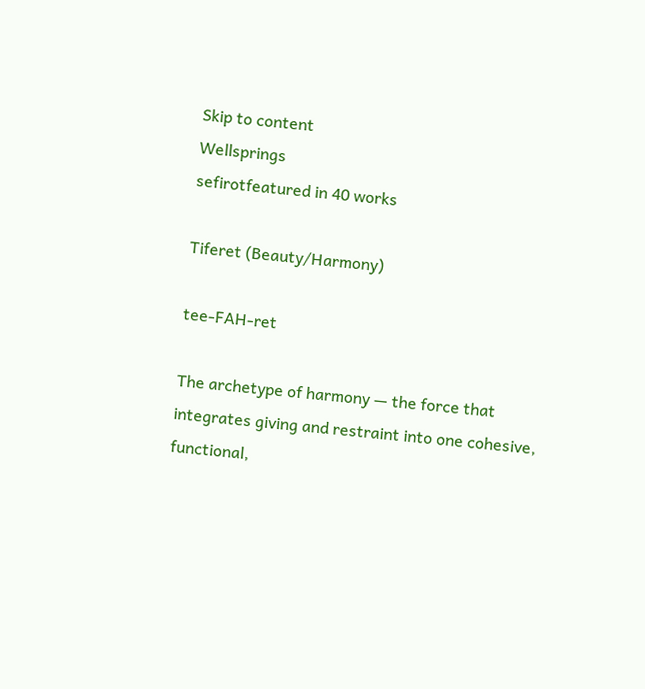Skip to content
Wellsprings
sefirotfeatured in 40 works

Tiferet (Beauty/Harmony)

tee-FAH-ret

The archetype of harmony — the force that integrates giving and restraint into one cohesive, functional,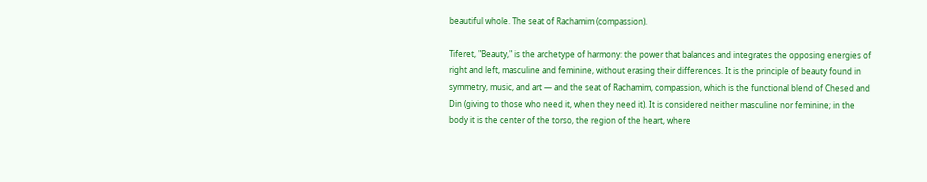beautiful whole. The seat of Rachamim (compassion).

Tiferet, "Beauty," is the archetype of harmony: the power that balances and integrates the opposing energies of right and left, masculine and feminine, without erasing their differences. It is the principle of beauty found in symmetry, music, and art — and the seat of Rachamim, compassion, which is the functional blend of Chesed and Din (giving to those who need it, when they need it). It is considered neither masculine nor feminine; in the body it is the center of the torso, the region of the heart, where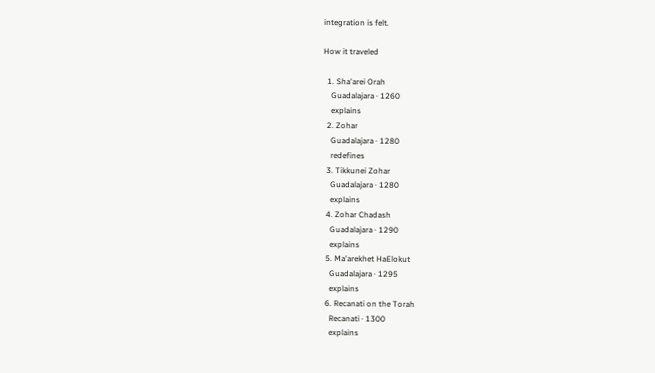integration is felt.

How it traveled

  1. Sha'arei Orah
    Guadalajara · 1260
    explains
  2. Zohar
    Guadalajara · 1280
    redefines
  3. Tikkunei Zohar
    Guadalajara · 1280
    explains
  4. Zohar Chadash
    Guadalajara · 1290
    explains
  5. Ma'arekhet HaElokut
    Guadalajara · 1295
    explains
  6. Recanati on the Torah
    Recanati · 1300
    explains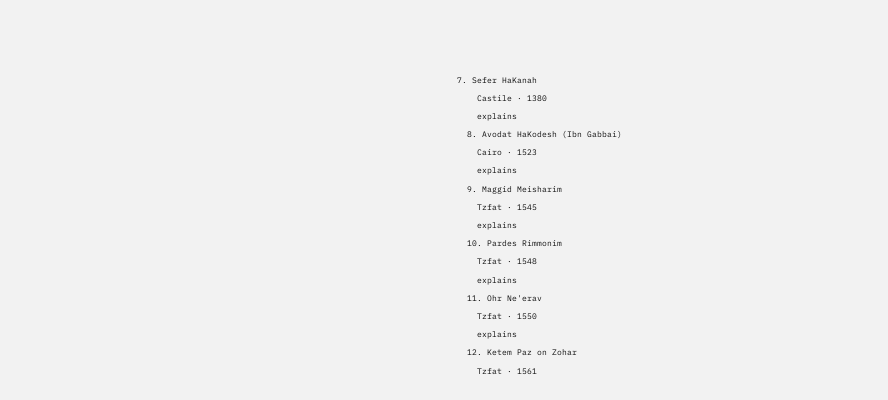7. Sefer HaKanah
    Castile · 1380
    explains
  8. Avodat HaKodesh (Ibn Gabbai)
    Cairo · 1523
    explains
  9. Maggid Meisharim
    Tzfat · 1545
    explains
  10. Pardes Rimmonim
    Tzfat · 1548
    explains
  11. Ohr Ne'erav
    Tzfat · 1550
    explains
  12. Ketem Paz on Zohar
    Tzfat · 1561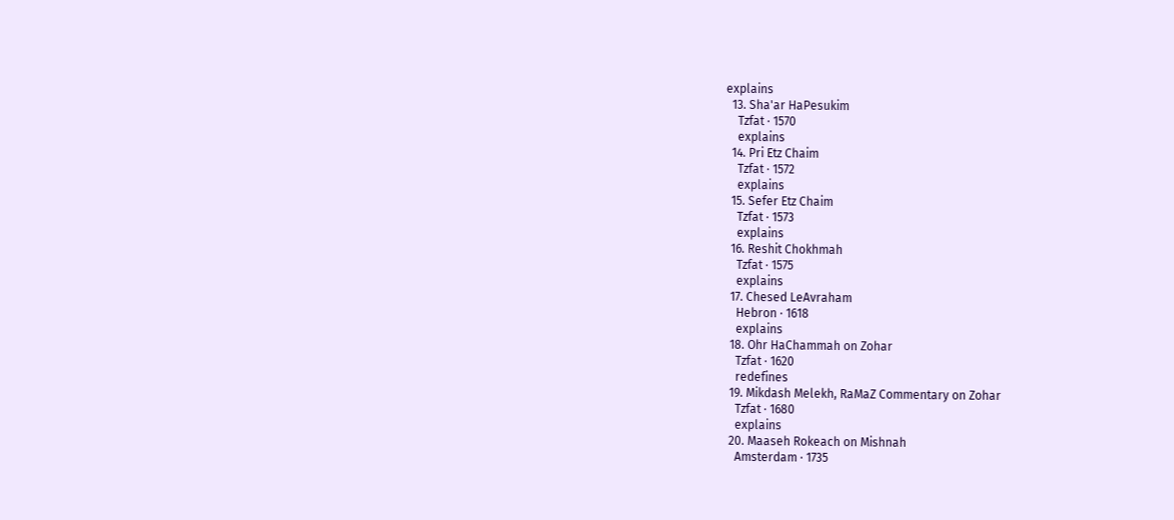explains
  13. Sha'ar HaPesukim
    Tzfat · 1570
    explains
  14. Pri Etz Chaim
    Tzfat · 1572
    explains
  15. Sefer Etz Chaim
    Tzfat · 1573
    explains
  16. Reshit Chokhmah
    Tzfat · 1575
    explains
  17. Chesed LeAvraham
    Hebron · 1618
    explains
  18. Ohr HaChammah on Zohar
    Tzfat · 1620
    redefines
  19. Mikdash Melekh, RaMaZ Commentary on Zohar
    Tzfat · 1680
    explains
  20. Maaseh Rokeach on Mishnah
    Amsterdam · 1735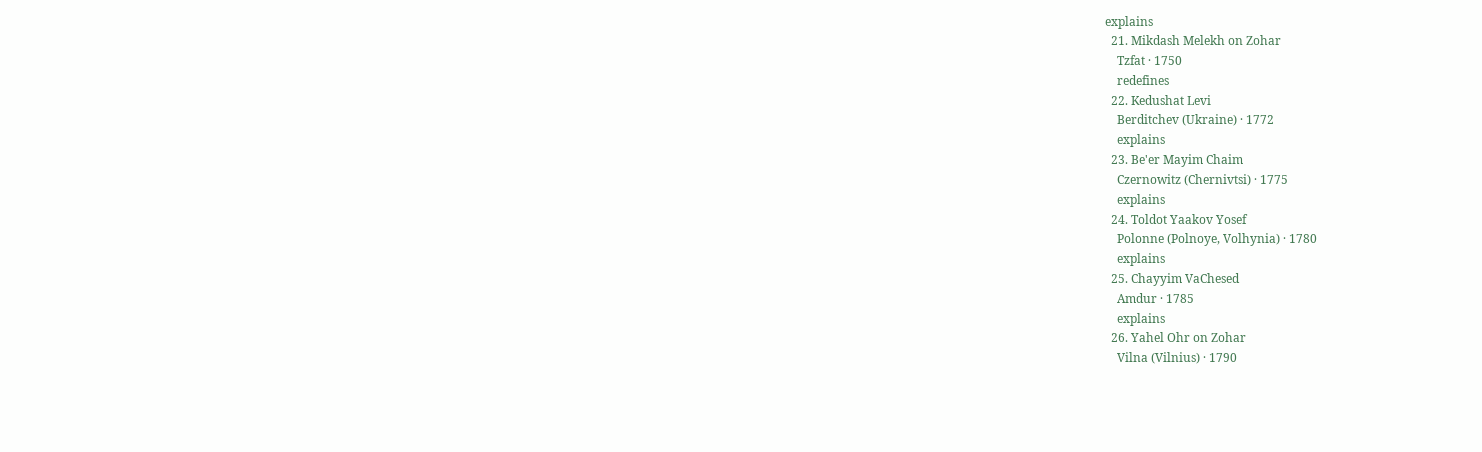explains
  21. Mikdash Melekh on Zohar
    Tzfat · 1750
    redefines
  22. Kedushat Levi
    Berditchev (Ukraine) · 1772
    explains
  23. Be'er Mayim Chaim
    Czernowitz (Chernivtsi) · 1775
    explains
  24. Toldot Yaakov Yosef
    Polonne (Polnoye, Volhynia) · 1780
    explains
  25. Chayyim VaChesed
    Amdur · 1785
    explains
  26. Yahel Ohr on Zohar
    Vilna (Vilnius) · 1790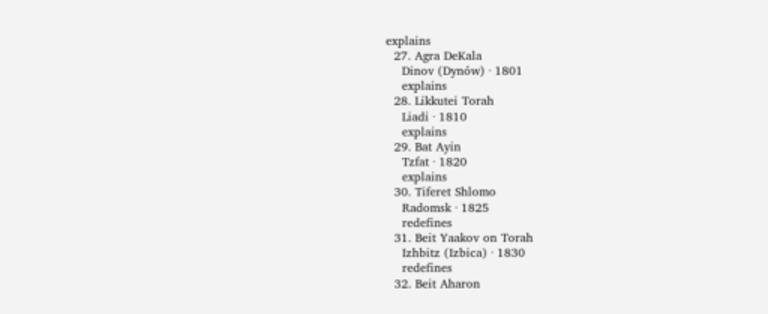explains
  27. Agra DeKala
    Dinov (Dynów) · 1801
    explains
  28. Likkutei Torah
    Liadi · 1810
    explains
  29. Bat Ayin
    Tzfat · 1820
    explains
  30. Tiferet Shlomo
    Radomsk · 1825
    redefines
  31. Beit Yaakov on Torah
    Izhbitz (Izbica) · 1830
    redefines
  32. Beit Aharon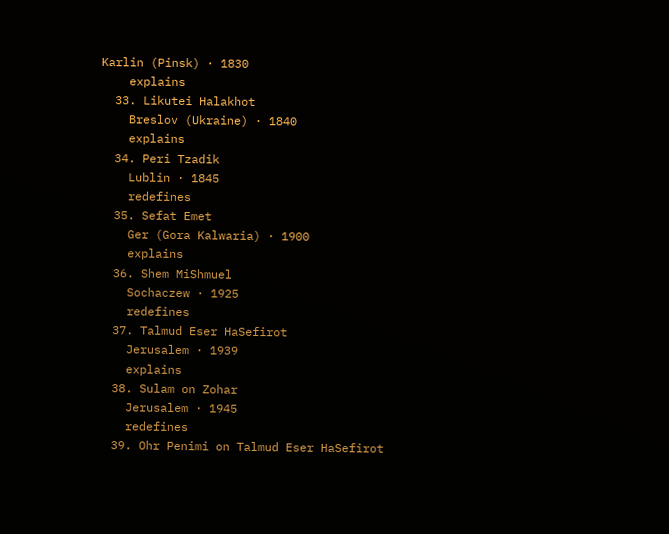Karlin (Pinsk) · 1830
    explains
  33. Likutei Halakhot
    Breslov (Ukraine) · 1840
    explains
  34. Peri Tzadik
    Lublin · 1845
    redefines
  35. Sefat Emet
    Ger (Gora Kalwaria) · 1900
    explains
  36. Shem MiShmuel
    Sochaczew · 1925
    redefines
  37. Talmud Eser HaSefirot
    Jerusalem · 1939
    explains
  38. Sulam on Zohar
    Jerusalem · 1945
    redefines
  39. Ohr Penimi on Talmud Eser HaSefirot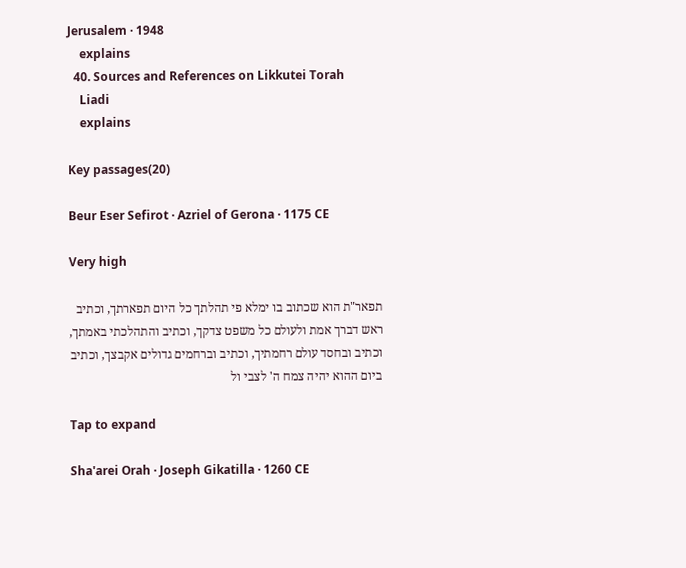Jerusalem · 1948
    explains
  40. Sources and References on Likkutei Torah
    Liadi
    explains

Key passages(20)

Beur Eser Sefirot · Azriel of Gerona · 1175 CE

Very high

תפאר"ת הוא שכתוב בו ימלא פי תהלתך כל היום תפארתך, וכתיב ראש דברך אמת ולעולם כל משפט צדקך, וכתיב והתהלכתי באמתך, וכתיב ובחסד עולם רחמתיך, וכתיב וברחמים גדולים אקבצך, וכתיב ביום ההוא יהיה צמח ה' לצבי ול

Tap to expand

Sha'arei Orah · Joseph Gikatilla · 1260 CE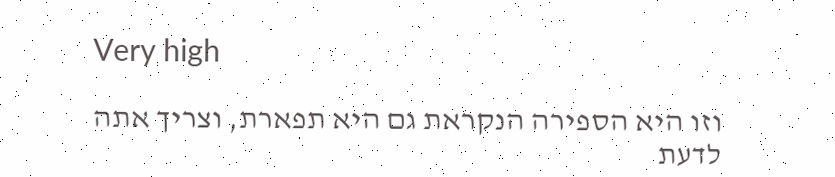Very high

וזו היא הספירה הנקראת גם היא תפארת, וצריך אתה לדעת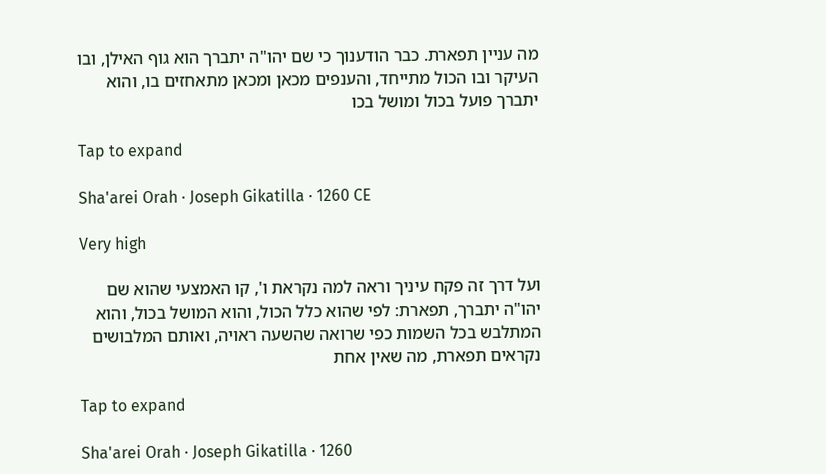מה עניין תפארת. כבר הודענוך כי שם יהו"ה יתברך הוא גוף האילן, ובו העיקר ובו הכול מתייחד, והענפים מכאן ומכאן מתאחזים בו, והוא יתברך פועל בכול ומושל בכו

Tap to expand

Sha'arei Orah · Joseph Gikatilla · 1260 CE

Very high

ועל דרך זה פקח עיניך וראה למה נקראת ו', קו האמצעי שהוא שם יהו"ה יתברך, תפארת: לפי שהוא כלל הכול, והוא המושל בכול, והוא המתלבש בכל השמות כפי שרואה שהשעה ראויה, ואותם המלבושים נקראים תפארת, מה שאין אחת

Tap to expand

Sha'arei Orah · Joseph Gikatilla · 1260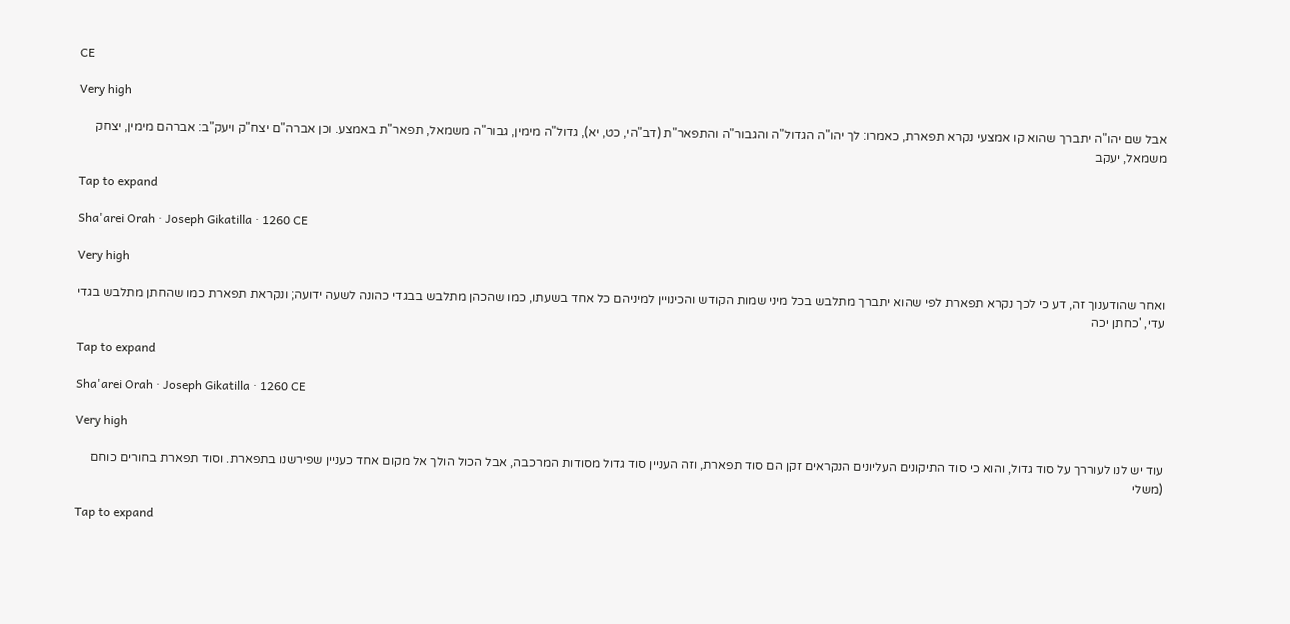CE

Very high

אבל שם יהו"ה יתברך שהוא קו אמצעי נקרא תפארת, כאמרו: לך יהו"ה הגדול"ה והגבור"ה והתפאר"ת (דב"הי, כט, יא), גדול"ה מימין, גבור"ה משמאל, תפאר"ת באמצע. וכן אברה"ם יצח"ק ויעק"ב: אברהם מימין, יצחק משמאל, יעקב

Tap to expand

Sha'arei Orah · Joseph Gikatilla · 1260 CE

Very high

ואחר שהודענוך זה, דע כי לכך נקרא תפארת לפי שהוא יתברך מתלבש בכל מיני שמות הקודש והכינויין למיניהם כל אחד בשעתו, כמו שהכהן מתלבש בבגדי כהונה לשעה ידועה; ונקראת תפארת כמו שהחתן מתלבש בגדי עדי, 'כחתן יכה

Tap to expand

Sha'arei Orah · Joseph Gikatilla · 1260 CE

Very high

עוד יש לנו לעוררך על סוד גדול, והוא כי סוד התיקונים העליונים הנקראים זקן הם סוד תפארת, וזה העניין סוד גדול מסודות המרכבה, אבל הכול הולך אל מקום אחד כעניין שפירשנו בתפארת. וסוד תפארת בחורים כוחם (משלי

Tap to expand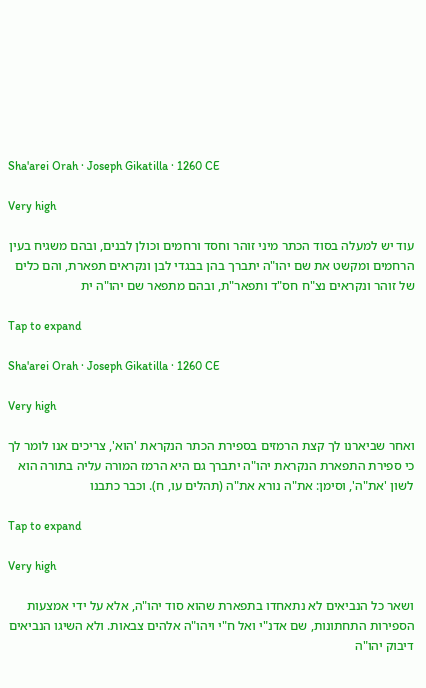Sha'arei Orah · Joseph Gikatilla · 1260 CE

Very high

עוד יש למעלה בסוד הכתר מיני זוהר וחסד ורחמים וכולן לבנים, ובהם משגיח בעין הרחמים ומקשט את שם יהו"ה יתברך בהן בבגדי לבן ונקראים תפארת, והם כלים של זוהר ונקראים נצ"ח חס"ד ותפאר"ת, ובהם מתפאר שם יהו"ה ית

Tap to expand

Sha'arei Orah · Joseph Gikatilla · 1260 CE

Very high

ואחר שביארנו לך קצת הרמזים בספירת הכתר הנקראת 'הוא', צריכים אנו לומר לך כי ספירת התפארת הנקראת יהו"ה יתברך גם היא הרמז המורה עליה בתורה הוא לשון 'את"ה', וסימן: את"ה נורא את"ה (תהלים עו, ח). וכבר כתבנו

Tap to expand

Very high

ושאר כל הנביאים לא נתאחדו בתפארת שהוא סוד יהו"ה, אלא על ידי אמצעות הספירות התחתונות, שם אדנ"י ואל ח"י ויהו"ה אלהים צבאות. ולא השיגו הנביאים דיבוק יהו"ה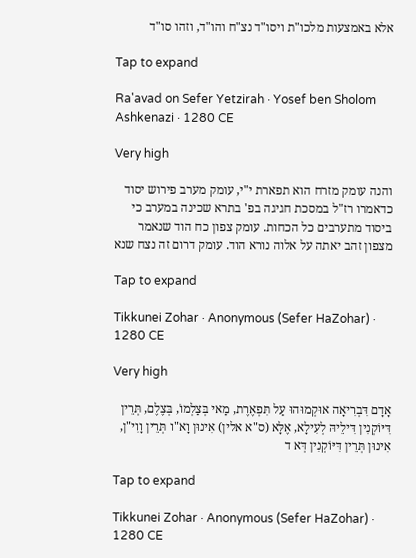אלא באמצעות מלכו"ת ויסו"ד נצ"ח והו"ד, וזהו סו"ד

Tap to expand

Ra'avad on Sefer Yetzirah · Yosef ben Sholom Ashkenazi · 1280 CE

Very high

והנה עומק מזרח הוא תפארת י"י, עומק מערב פירוש יסוד כדאמרו רז"ל במסכת חגיגה בפ' בתרא שכינה במערב כי ביסוד מתערבים כל הכחות. עומק צפון כח הוד שנאמר מצפון זהב יאתה על אלוה נורא הוד. עומק דרום זה נצח שנא

Tap to expand

Tikkunei Zohar · Anonymous (Sefer HaZohar) · 1280 CE

Very high

אָדָם דִּבְרִיאָה אוּקְמוּהוּ עַל תִּפְאֶרֶת, מַאי בְּצַלְמוֹ, בְּצֶלֶם, תְּרֵין דִּיּוֹקְנִין דִּילֵיהּ לְעִילָא, אֶלָּא (ס"א אלין) אִינוּן וָא"ו תְּרֵין וָוִי"ן, אִינוּן תְּרֵין דִּיּוֹקְנִין דְּא ד

Tap to expand

Tikkunei Zohar · Anonymous (Sefer HaZohar) · 1280 CE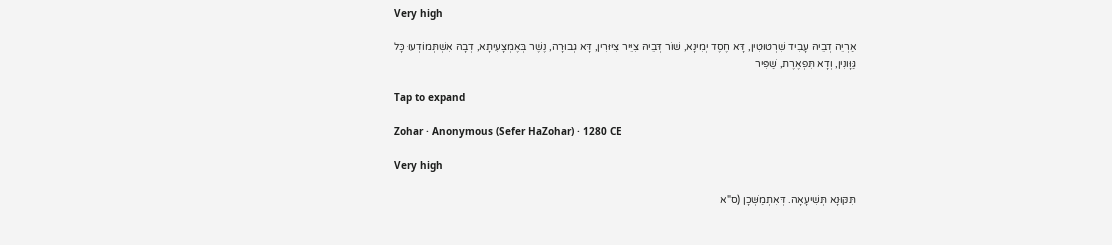Very high

אַרְיֵה דְבֵיהּ עָבִיד שִׁרְטוּטִין, דָּא חֶסֶד יְמִינָא, שׁוֹר דְּבֵיהּ צִיֵּיר צִיּוּרִין, דָּא גְבוּרָה, נֶשֶׁר בְּאֶמְצָעִיתָא, דְבָהּ אִשְׁתְּמוֹדְעוּ כָּל גַּוָּונִין, וְדָא תִּפְאֶרֶת, שַׁפִּיר

Tap to expand

Zohar · Anonymous (Sefer HaZohar) · 1280 CE

Very high

תִּקּוּנָא תְּשִׁיעָאָה. דְּאִתְמַשְּׁכָן (ס"א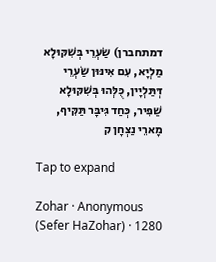דמתחברן) שַׂעְרֵי בְּשִׁקּוּלָא מַלְיָא, עִם אִינּוּן שַׂעְרֵי דְּתַּלְיָין, כֻּלְּהוּ בְּשִׁקּוּלָא שַׁפִּיר, כְּחַד גִּיבָּר תַּקִּיף, מָארֵי נַצְחָן ק

Tap to expand

Zohar · Anonymous (Sefer HaZohar) · 1280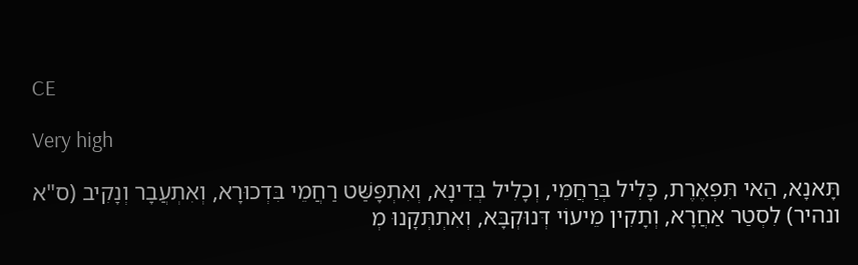CE

Very high

תָּאנָא, הַאי תִּפְאֶרֶת, כָּלִיל בְּרַחֲמֵי, וְכָלִיל בְּדִינָא, וְאִתְפָּשַּׁט רַחֲמֵי בִּדְכוּרָא, וְאִתְעֲבָר וְנָקִיב (ס"א ונהיר) לִסְטַר אַחֲרָא, וְתָקִין מֵיעוֹי דְּנוּקְבָּא, וְאִתְתְּקָנוּ מְ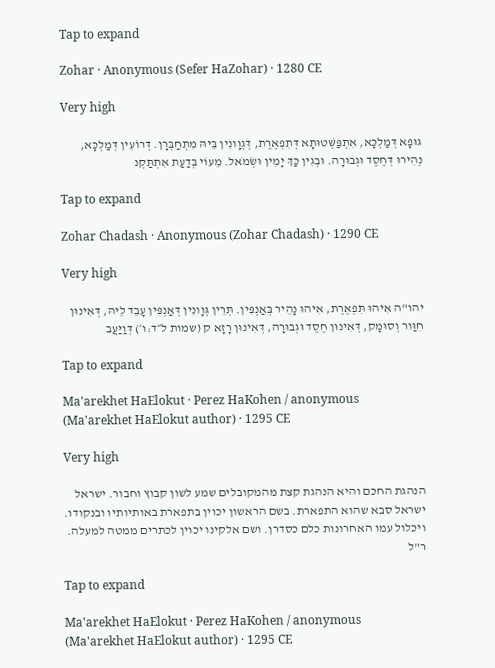Tap to expand

Zohar · Anonymous (Sefer HaZohar) · 1280 CE

Very high

גּוּפָא דְּמַלְכָּא, אִתְפַּשְּׁטוּתָא דְּתִפְאֶרֶת, דְּגְוָונִין בֵּיהּ מִתְחַבְּרָן. דְּרוֹעִין דְּמַלְכָּא, נְהִירוּ דְּחֶסֶד וּגְבוּרָה. וּבְגִין כַּךְ יָמִין וּשְׂמֹאל. מֵעוֹי בְּדַעַת אִתְתַּקְנ

Tap to expand

Zohar Chadash · Anonymous (Zohar Chadash) · 1290 CE

Very high

יהו"ה אִיהוּ תִּפְאֶרֶת, אִיהוּ נָהֵיר בְּאַנְפִּין. תְּרֵין גְּוָונִין דְּאַנְפִּין עָבֵד לֵיהּ, דְּאִינוּן חִוַּור וְסוּמָק, דְּאִינוּן חֶסֶד וּגְבוּרָה, דְּאִינוּן רָזָא ק (שמות ל״ד:ו׳) דְּוַיַּעֲב

Tap to expand

Ma'arekhet HaElokut · Perez HaKohen / anonymous (Ma'arekhet HaElokut author) · 1295 CE

Very high

הנהגת החכם והיא הנהגת קצת מהמקובלים שמע לשון קבוץ וחבור. ישראל ישראל סבא שהוא התפארת. בשם הראשון יכוין בתפארת באותיותיו ובנקודו. ויכלול עמו האחרונות כלם כסדרן. ושם אלקינו יכוין לכתרים ממטה למעלה. ר"ל

Tap to expand

Ma'arekhet HaElokut · Perez HaKohen / anonymous (Ma'arekhet HaElokut author) · 1295 CE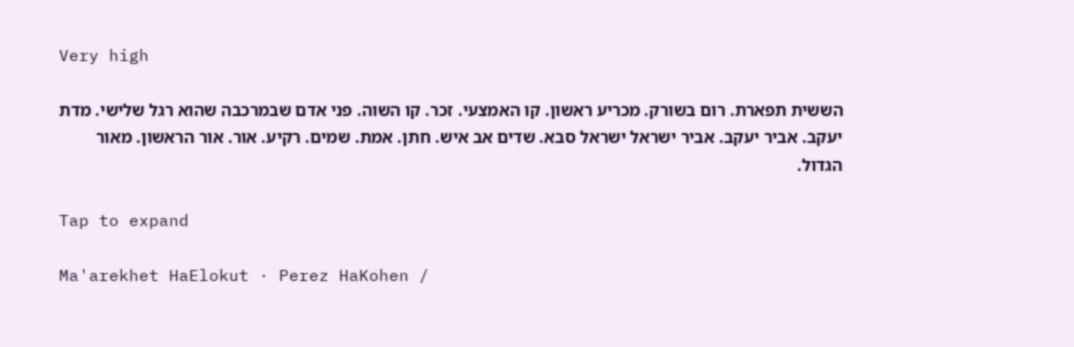Very high

הששית תפארת. רום בשורק. מכריע ראשון. קו האמצעי. זכר. קו השוה. פני אדם שבמרכבה שהוא רגל שלישי. מדת יעקב. אביר יעקב. אביר ישראל ישראל סבא. שדים אב איש. חתן. אמת. שמים. רקיע. אור. אור הראשון. מאור הגדול.

Tap to expand

Ma'arekhet HaElokut · Perez HaKohen /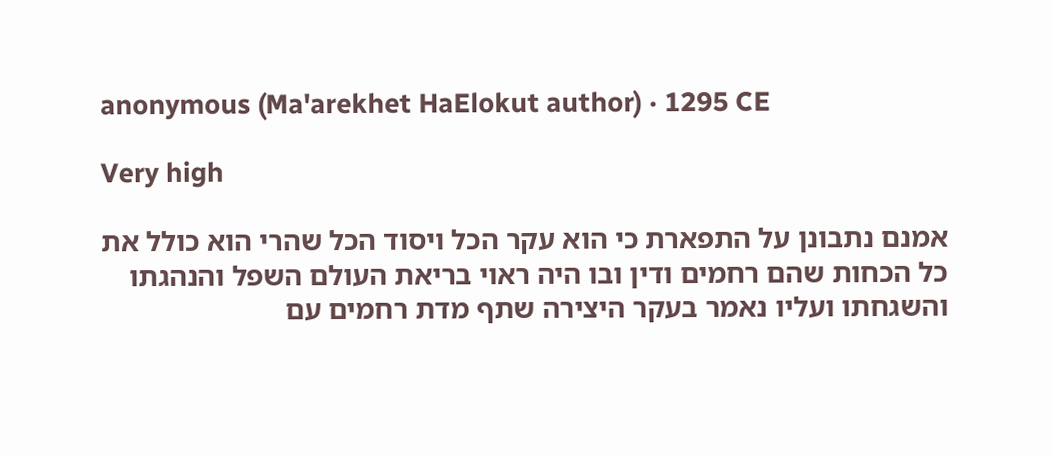anonymous (Ma'arekhet HaElokut author) · 1295 CE

Very high

אמנם נתבונן על התפארת כי הוא עקר הכל ויסוד הכל שהרי הוא כולל את כל הכחות שהם רחמים ודין ובו היה ראוי בריאת העולם השפל והנהגתו והשגחתו ועליו נאמר בעקר היצירה שתף מדת רחמים עם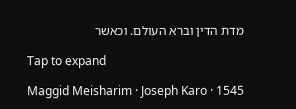מדת הדין וברא העולם. וכאשר

Tap to expand

Maggid Meisharim · Joseph Karo · 1545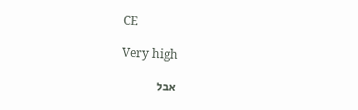CE

Very high

אבל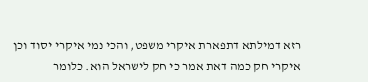רזא דמילתא דתפארת איקרי משפט, והכי נמי איקרי יסוד וכן איקרי חק כמה דאת אמר כי חק לישראל הוא. כלומר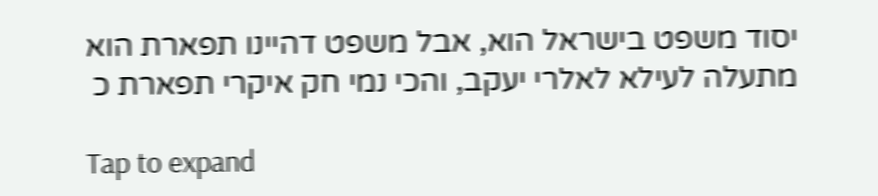יסוד משפט בישראל הוא, אבל משפט דהיינו תפארת הוא מתעלה לעילא לאלרי יעקב, והכי נמי חק איקרי תפארת כ

Tap to expand